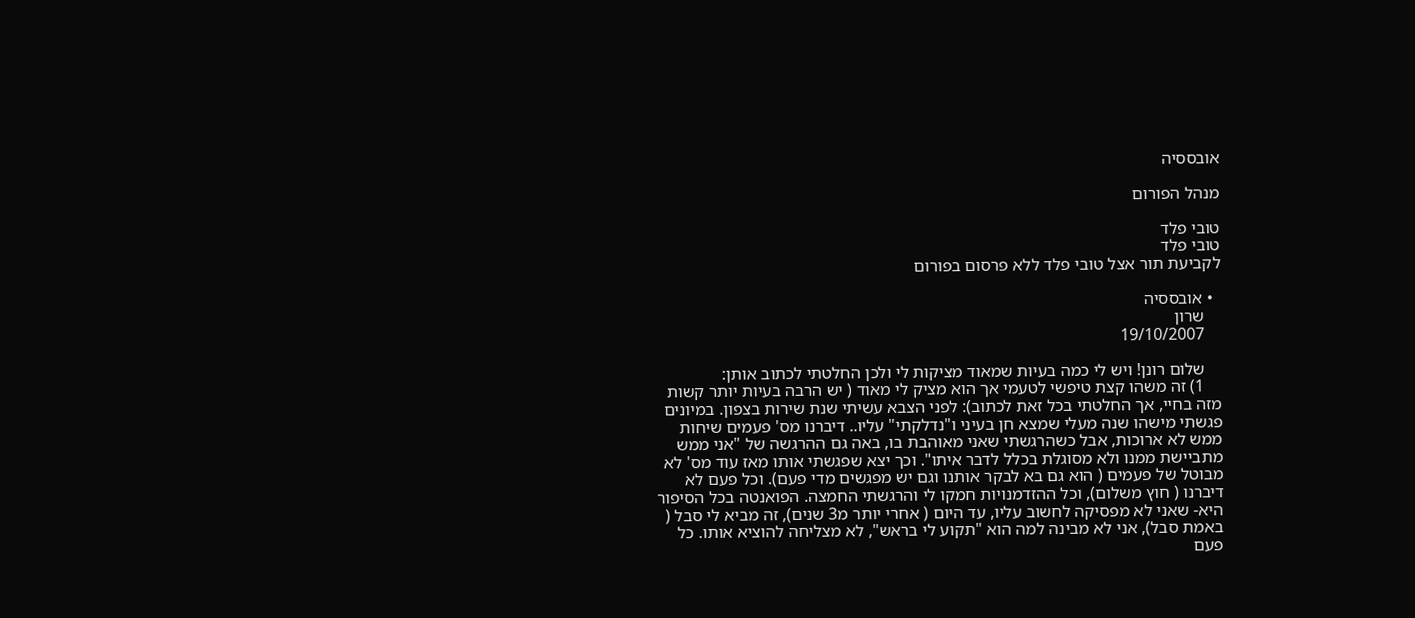אובססיה

מנהל הפורום

טובי פלד
טובי פלד
לקביעת תור אצל טובי פלד ללא פרסום בפורום

  • אובססיה
    שרון
    19/10/2007

    שלום רונן! ויש לי כמה בעיות שמאוד מציקות לי ולכן החלטתי לכתוב אותן:
    1) זה משהו קצת טיפשי לטעמי אך הוא מציק לי מאוד ( יש הרבה בעיות יותר קשות מזה בחיי, אך החלטתי בכל זאת לכתוב): לפני הצבא עשיתי שנת שירות בצפון. במיונים פגשתי מישהו שנה מעלי שמצא חן בעיני ו"נדלקתי" עליו.. דיברנו מס' פעמים שיחות ממש לא ארוכות, אבל כשהרגשתי שאני מאוהבת בו, באה גם ההרגשה של "אני ממש מתביישת ממנו ולא מסוגלת בכלל לדבר איתו". וכך יצא שפגשתי אותו מאז עוד מס' לא מבוטל של פעמים ( הוא גם בא לבקר אותנו וגם יש מפגשים מדי פעם). וכל פעם לא דיברנו ( חוץ משלום), וכל ההזדמנויות חמקו לי והרגשתי החמצה. הפואנטה בכל הסיפור היא- שאני לא מפסיקה לחשוב עליו, עד היום ( אחרי יותר מ3 שנים), זה מביא לי סבל ( באמת סבל), אני לא מבינה למה הוא "תקוע לי בראש", לא מצליחה להוציא אותו. כל פעם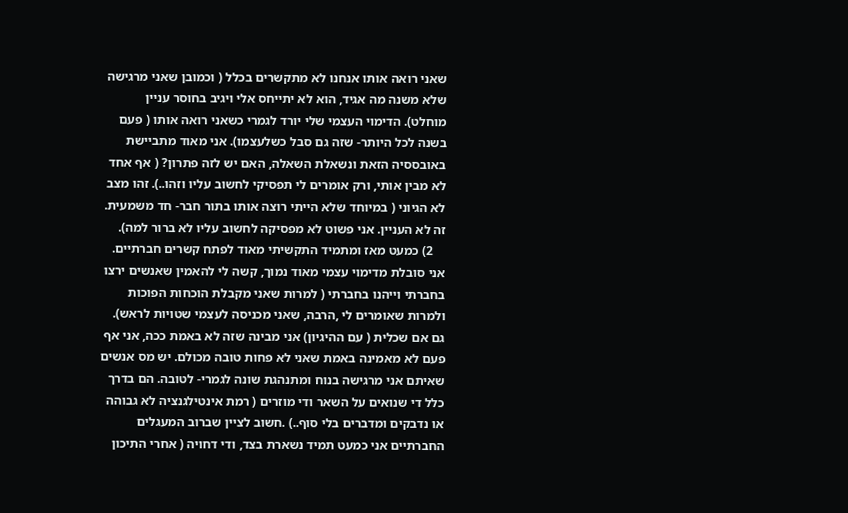שאני רואה אותו אנחנו לא מתקשרים בכלל ( וכמובן שאני מרגישה שלא משנה מה אגיד, הוא לא יתייחס אלי ויגיב בחוסר עניין מוחלט). הדימוי העצמי שלי יורד לגמרי כשאני רואה אותו ( פעם בשנה לכל היותר- שזה גם סבל כשלעצמו). אני מאוד מתביישת באובססיה הזאת ונשאלת השאלה, האם יש לזה פתרון? ( אף אחד לא מבין אותי, ורק אומרים לי תפסיקי לחשוב עליו וזהו..). זהו מצב לא הגיוני ( במיוחד שלא הייתי רוצה אותו בתור חבר- חד משמעית. זה לא העניין. אני פשוט לא מפסיקה לחשוב עליו לא ברור למה).
    2) כמעט מאז ומתמיד התקשיתי מאוד לפתח קשרים חברתיים. אני סובלת מדימוי עצמי מאוד נמוך, קשה לי להאמין שאנשים ירצו בחברתי וייהנו בחברתי ( למרות שאני מקבלת הוכחות הפוכות ולמרות שאומרים לי ,הרבה, שאני מכניסה לעצמי שטויות לראש). גם אם שכלית ( עם ההיגיון) אני מבינה שזה לא באמת ככה, אני אף פעם לא מאמינה באמת שאני לא פחות טובה מכולם. יש מס אנשים שאיתם אני מרגישה בנוח ומתנהגת שונה לגמרי- לטובה. הם בדרך כלל די שנואים על השאר ודי מוזרים ( רמת אינטילגנציה לא גבוהה או נדבקים ומדברים בלי סוף..) .חשוב לציין שברוב המעגלים החברתיים אני כמעט תמיד נשארת בצד, ודי דחויה ( אחרי התיכון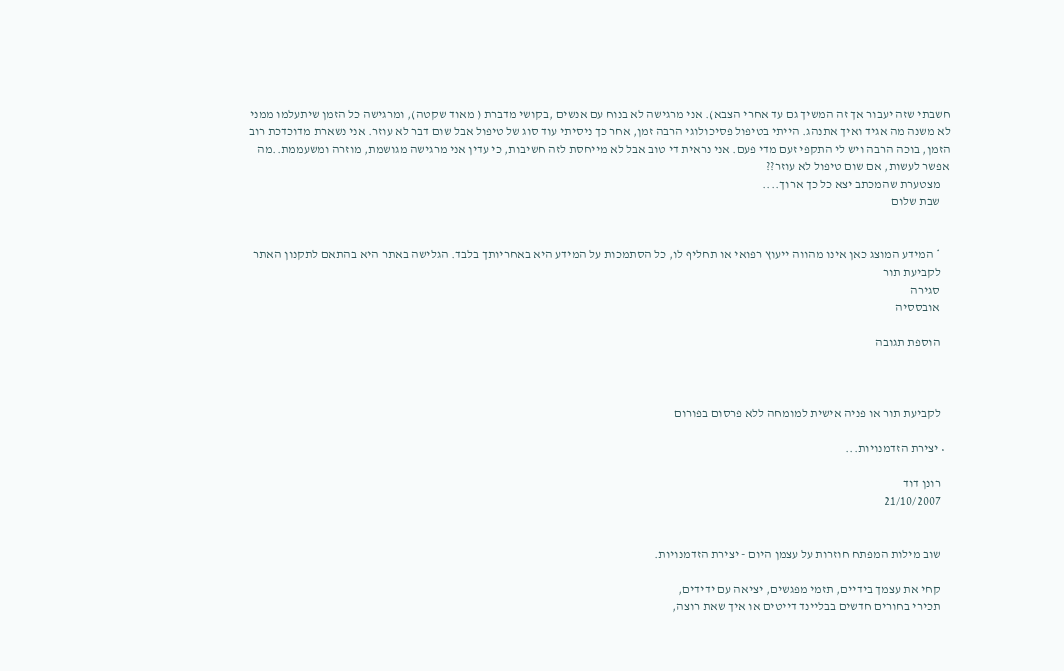חשבתי שזה יעבור אך זה המשיך גם עד אחרי הצבא). אני מרגישה לא בנוח עם אנשים ,בקושי מדברת ( מאוד שקטה), ומרגישה כל הזמן שיתעלמו ממני לא משנה מה אגיד ואיך אתנהג. הייתי בטיפול פסיכולוגי הרבה זמן, אחר כך ניסיתי עוד סוג של טיפול אבל שום דבר לא עוזר. אני נשארת מדוכדכת רוב הזמן, בוכה הרבה ויש לי התקפי זעם מדי פעם. אני נראית די טוב אבל לא מייחסת לזה חשיבות, כי עדין אני מרגישה מגושמת, מוזרה ומשעממת..מה אפשר לעשות, אם שום טיפול לא עוזר??
    מצטערת שהמכתב יצא כל כך ארוך....
    שבת שלום


    * המידע המוצג כאן אינו מהווה ייעוץ רפואי או תחליף לו, כל הסתמכות על המידע היא באחריותך בלבד. הגלישה באתר היא בהתאם לתקנון האתר
    לקביעת תור
    סגירה
    אובססיה

    הוספת תגובה



    לקביעת תור או פניה אישית למומחה ללא פרסום בפורום

  • יצירת הזדמנויות...

    רונן דוד
    21/10/2007


    שוב מילות המפתח חוזרות על עצמן היום - יצירת הזדמנויות.

    קחי את עצמך בידיים, תזמי מפגשים, יציאה עם ידידים,
    תכירי בחורים חדשים בבליינד דייטים או איך שאת רוצה,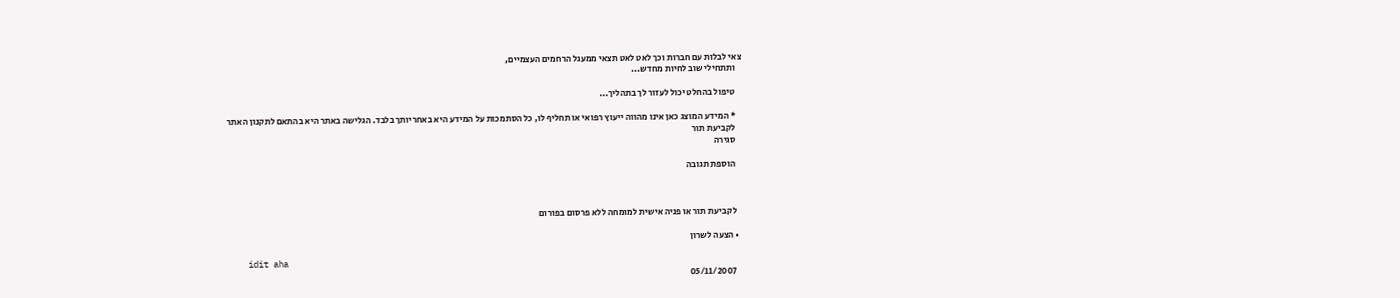צאי לבלות עם חברות וכך לאט לאט תצאי ממעגל הרחמים העצמיים,
    ותתחילי שוב לחיות מחדש...

    טיפול בהחלט יכול לעזור לך בתהליך...

    * המידע המוצג כאן אינו מהווה ייעוץ רפואי או תחליף לו, כל הסתמכות על המידע היא באחריותך בלבד. הגלישה באתר היא בהתאם לתקנון האתר
    לקביעת תור
    סגירה

    הוספת תגובה



    לקביעת תור או פניה אישית למומחה ללא פרסום בפורום

  • הצעה לשרון

    idit aha
    05/11/2007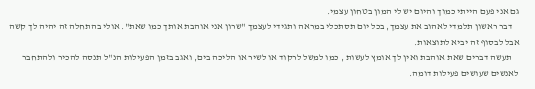גם אני פעם הייתי כמוך והיום יש לי המון בטחון עצמי.
    דבר ראשון תלמדי לאהוב את עצמך, בכל יום תסתכלי במראה ותגידי לעצמך "שרון אני אוהבת אותך כמו שאת". אולי בהתחלה זה יהיה לך קשה אבל לבסוף זה יביא לתוצאות.
    תעשה דברים שאת אוהבת ואין לך אומץ לעשות , כמו למשל לרקוד או לשיר או הליכה בים, ואגב בזמן הפעילות הנ"ל תנסה להכיר ולהתחבר לאנשים שעושים פעילות דומה.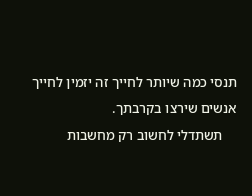תנסי כמה שיותר לחייך זה יזמין לחייך אנשים שירצו בקרבתך.
    תשתדלי לחשוב רק מחשבות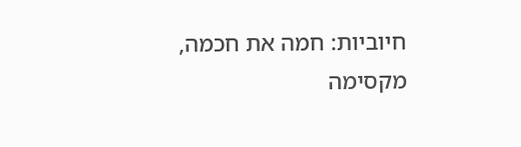חיוביות: חמה את חכמה, מקסימה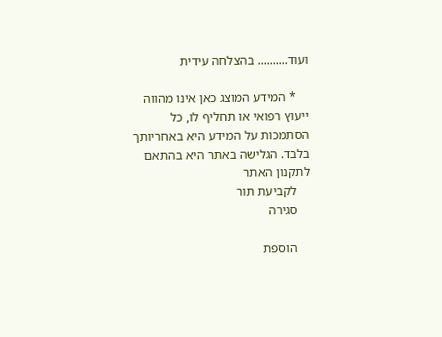ועוד.......... בהצלחה עידית

    * המידע המוצג כאן אינו מהווה ייעוץ רפואי או תחליף לו, כל הסתמכות על המידע היא באחריותך בלבד. הגלישה באתר היא בהתאם לתקנון האתר
    לקביעת תור
    סגירה

    הוספת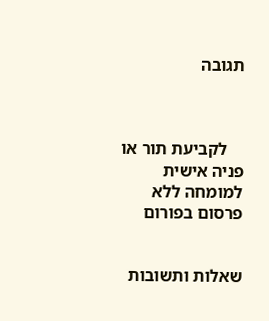תגובה



    לקביעת תור או פניה אישית למומחה ללא פרסום בפורום


שאלות ותשובות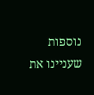נוספות שעניינו את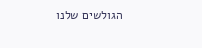הגולשים שלנו